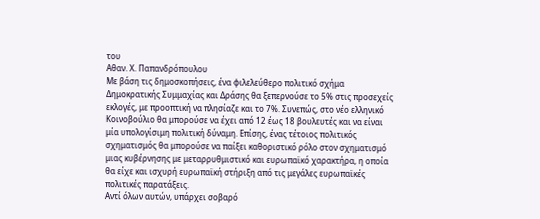του
Αθαν. Χ. Παπανδρόπουλου
Με βάση τις δημοσκοπήσεις, ένα φιλελεύθερο πολιτικό σχήμα Δημοκρατικής Συμμαχίας και Δράσης θα ξεπερνούσε το 5% στις προσεχείς εκλογές, με προοπτική να πλησίαζε και το 7%. Συνεπώς, στο νέο ελληνικό Κοινοβούλιο θα μπορούσε να έχει από 12 έως 18 βουλευτές και να είναι μία υπολογίσιμη πολιτική δύναμη. Επίσης, ένας τέτοιος πολιτικός σχηματισμός θα μπορούσε να παίξει καθοριστικό ρόλο στον σχηματισμό μιας κυβέρνησης με μεταρρυθμιστικό και ευρωπαϊκό χαρακτήρα, η οποία θα είχε και ισχυρή ευρωπαϊκή στήριξη από τις μεγάλες ευρωπαϊκές πολιτικές παρατάξεις.
Αντί όλων αυτών, υπάρχει σοβαρό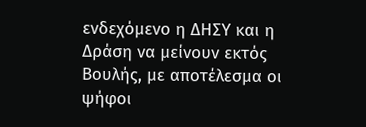ενδεχόμενο η ΔΗΣΥ και η Δράση να μείνουν εκτός Βουλής, με αποτέλεσμα οι ψήφοι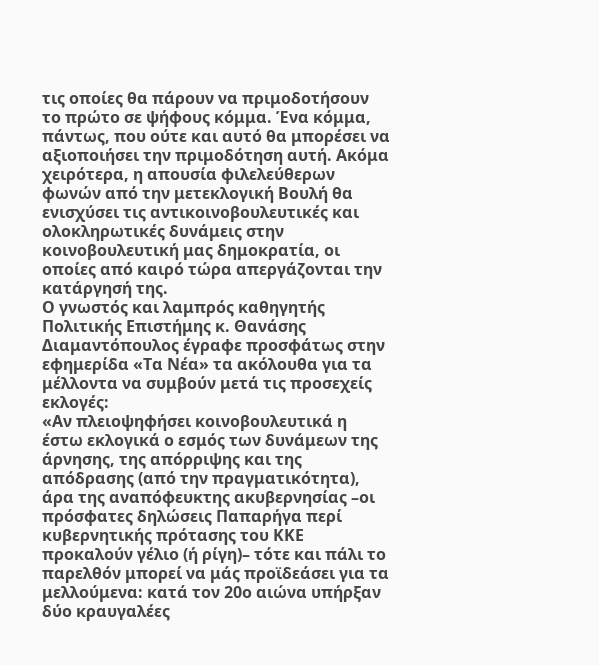τις οποίες θα πάρουν να πριμοδοτήσουν το πρώτο σε ψήφους κόμμα. Ένα κόμμα, πάντως, που ούτε και αυτό θα μπορέσει να αξιοποιήσει την πριμοδότηση αυτή. Ακόμα χειρότερα, η απουσία φιλελεύθερων φωνών από την μετεκλογική Βουλή θα ενισχύσει τις αντικοινοβουλευτικές και ολοκληρωτικές δυνάμεις στην κοινοβουλευτική μας δημοκρατία, οι οποίες από καιρό τώρα απεργάζονται την κατάργησή της.
Ο γνωστός και λαμπρός καθηγητής Πολιτικής Επιστήμης κ. Θανάσης Διαμαντόπουλος έγραφε προσφάτως στην εφημερίδα «Τα Νέα» τα ακόλουθα για τα μέλλοντα να συμβούν μετά τις προσεχείς εκλογές:
«Αν πλειοψηφήσει κοινοβουλευτικά η έστω εκλογικά ο εσμός των δυνάμεων της άρνησης, της απόρριψης και της απόδρασης (από την πραγματικότητα), άρα της αναπόφευκτης ακυβερνησίας –οι πρόσφατες δηλώσεις Παπαρήγα περί κυβερνητικής πρότασης του ΚΚΕ προκαλούν γέλιο (ή ρίγη)– τότε και πάλι το παρελθόν μπορεί να μάς προϊδεάσει για τα μελλούμενα: κατά τον 20ο αιώνα υπήρξαν δύο κραυγαλέες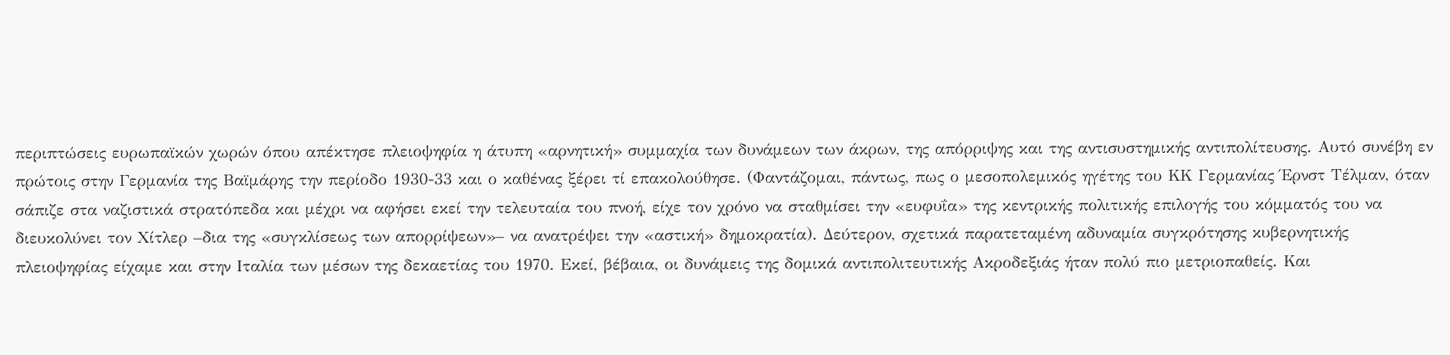περιπτώσεις ευρωπαϊκών χωρών όπου απέκτησε πλειοψηφία η άτυπη «αρνητική» συμμαχία των δυνάμεων των άκρων, της απόρριψης και της αντισυστημικής αντιπολίτευσης. Αυτό συνέβη εν πρώτοις στην Γερμανία της Βαϊμάρης την περίοδο 1930-33 και ο καθένας ξέρει τί επακολούθησε. (Φαντάζομαι, πάντως, πως ο μεσοπολεμικός ηγέτης του ΚΚ Γερμανίας Έρνστ Τέλμαν, όταν σάπιζε στα ναζιστικά στρατόπεδα και μέχρι να αφήσει εκεί την τελευταία του πνοή, είχε τον χρόνο να σταθμίσει την «ευφυΐα» της κεντρικής πολιτικής επιλογής του κόμματός του να διευκολύνει τον Χίτλερ –δια της «συγκλίσεως των απορρίψεων»– να ανατρέψει την «αστική» δημοκρατία). Δεύτερον, σχετικά παρατεταμένη αδυναμία συγκρότησης κυβερνητικής πλειοψηφίας είχαμε και στην Ιταλία των μέσων της δεκαετίας του 1970. Εκεί, βέβαια, οι δυνάμεις της δομικά αντιπολιτευτικής Ακροδεξιάς ήταν πολύ πιο μετριοπαθείς. Και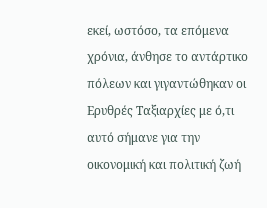εκεί, ωστόσο, τα επόμενα χρόνια, άνθησε το αντάρτικο πόλεων και γιγαντώθηκαν οι Ερυθρές Ταξιαρχίες με ό,τι αυτό σήμανε για την οικονομική και πολιτική ζωή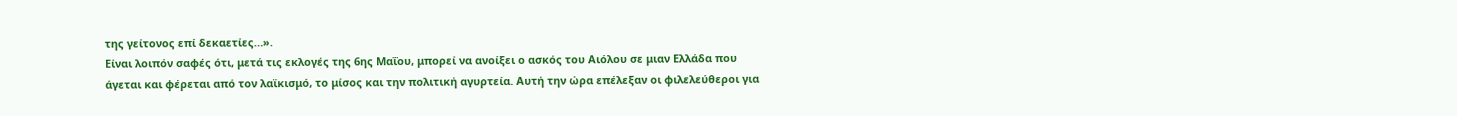της γείτονος επί δεκαετίες…».
Είναι λοιπόν σαφές ότι, μετά τις εκλογές της 6ης Μαΐου, μπορεί να ανοίξει ο ασκός του Αιόλου σε μιαν Ελλάδα που άγεται και φέρεται από τον λαϊκισμό, το μίσος και την πολιτική αγυρτεία. Αυτή την ώρα επέλεξαν οι φιλελεύθεροι για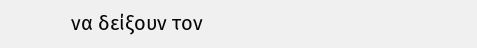να δείξουν τον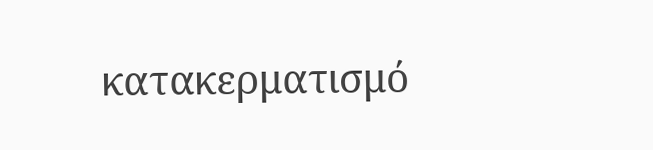κατακερματισμό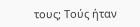τους; Τούς ήταν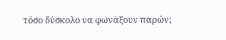τόσο δύσκολο να φωνάξουν παρών;